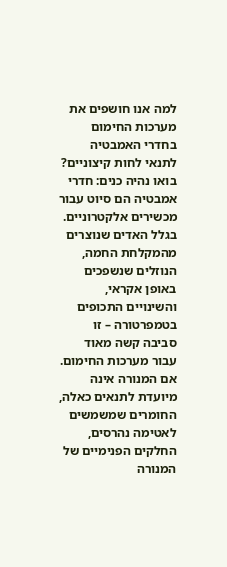למה אנו חושפים את מערכות החימום בחדרי האמבטיה לתנאי לחות קיצוניים?
בואו נהיה כנים: חדרי אמבטיה הם סיוט עבור מכשירים אלקטרוניים. בגלל האדים שנוצרים מהמקלחת החמה, הנוזלים שנשפכים באופן אקראי, והשינויים התכופים בטמפרטורה – זו סביבה קשה מאוד עבור מערכות החימום. אם המנורה אינה מיועדת לתנאים כאלה, החומרים שמשמשים לאטימה נהרסים, החלקים הפנימיים של המנורה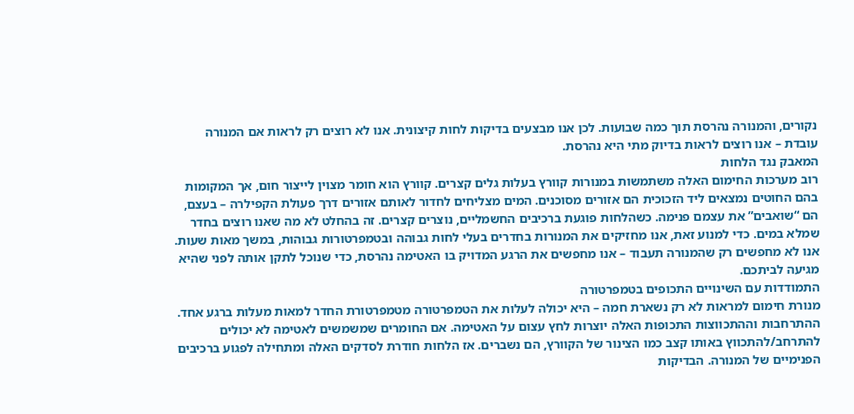נקורים, והמנורה נהרסת תוך כמה שבועות. לכן אנו מבצעים בדיקות לחות קיצונית. אנו לא רוצים רק לראות אם המנורה עובדת – אנו רוצים לראות בדיוק מתי היא נהרסת.
המאבק נגד הלחות
רוב מערכות החימום האלה משתמשות במנורות קוורץ בעלות גלים קצרים. קוורץ הוא חומר מצוין לייצור חום, אך המקומות בהם החוטים נמצאים ליד הזכוכית הם אזורים מסוכנים. המים מצליחים לחדור לאותם אזורים דרך פעולת הקפילרה – בעצם, הם “שואבים” את עצמם פנימה. כשהלחות פוגעת ברכיבים החשמליים, נוצרים קצרים. זה בהחלט לא מה שאנו רוצים בחדר שמלא במים. כדי למנוע זאת, אנו מחזיקים את המנורות בחדרים בעלי לחות גבוהה ובטמפרטורות גבוהות, במשך מאות שעות. אנו לא מחפשים רק שהמנורה תעבוד – אנו מחפשים את הרגע המדויק בו האטימה נהרסת, כדי שנוכל לתקן אותה לפני שהיא מגיעה לביתכם.
התמודדות עם השינויים התכופים בטמפרטורה
מנורת חימום למראות לא רק נשארת חמה – היא יכולה לעלות את הטמפרטורה מטמפרטורת החדר למאות מעלות ברגע אחד. ההתרחבות וההתכווצות התכופות האלה יוצרות לחץ עצום על האטימה. אם החומרים שמשמשים לאטימה לא יכולים להתרחב/להתכווץ באותו קצב כמו הצינור של הקוורץ, הם נשברים. אז הלחות חודרת לסדקים האלה ומתחילה לפגוע ברכיבים הפנימיים של המנורה. הבדיקות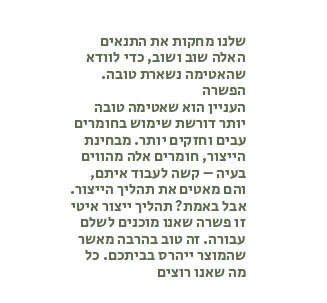שלנו מחקות את התנאים האלה שוב ושוב, כדי לוודא שהאטימה נשארת טובה.
הפשרה
העניין הוא שאטימה טובה יותר דורשת שימוש בחומרים עבים וחזקים יותר. מבחינת הייצור, חומרים אלה מהווים בעיה – קשה לעבוד איתם, והם מאטים את תהליך הייצור. אבל באמת? תהליך ייצור איטי זו פשרה שאנו מוכנים לשלם עבורה. זה טוב בהרבה מאשר שהמוצר ייהרס בביתכם. כל מה שאנו רוצים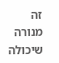זה מנורה שיכולה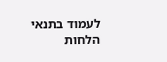לעמוד בתנאי הלחות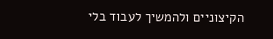הקיצוניים ולהמשיך לעבוד בלי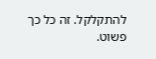להתקלקל. זה כל כך פשוט.